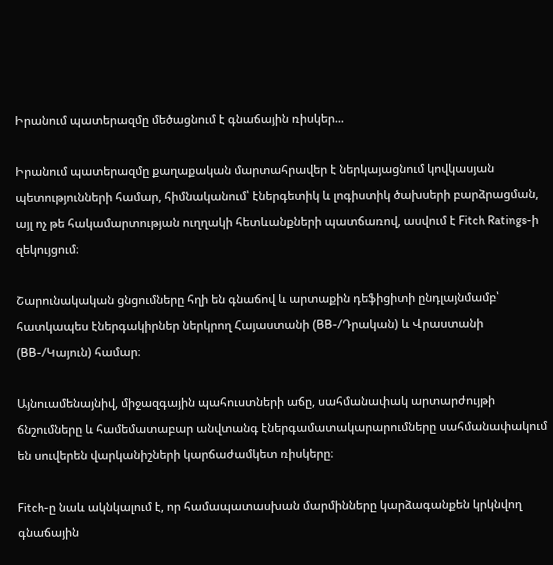Իրանում պատերազմը մեծացնում է գնաճային ռիսկեր...

Իրանում պատերազմը քաղաքական մարտահրավեր է ներկայացնում կովկասյան պետությունների համար, հիմնականում՝ էներգետիկ և լոգիստիկ ծախսերի բարձրացման, այլ ոչ թե հակամարտության ուղղակի հետևանքների պատճառով, ասվում է Fitch Ratings-ի զեկույցում։

Շարունակական ցնցումները հղի են գնաճով և արտաքին դեֆիցիտի ընդլայնմամբ՝ հատկապես էներգակիրներ ներկրող Հայաստանի (BB-/Դրական) և Վրաստանի (BB-/Կայուն) համար։

Այնուամենայնիվ, միջազգային պահուստների աճը, սահմանափակ արտարժույթի ճնշումները և համեմատաբար անվտանգ էներգամատակարարումները սահմանափակում են սուվերեն վարկանիշների կարճաժամկետ ռիսկերը։

Fitch-ը նաև ակնկալում է, որ համապատասխան մարմինները կարձագանքեն կրկնվող գնաճային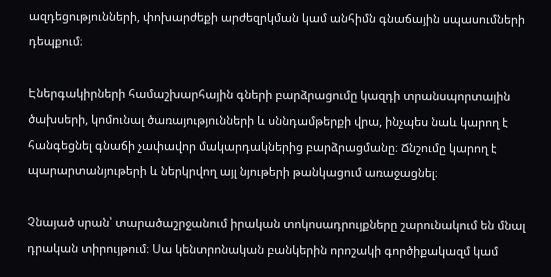ազդեցությունների, փոխարժեքի արժեզրկման կամ անհիմն գնաճային սպասումների դեպքում։

Էներգակիրների համաշխարհային գների բարձրացումը կազդի տրանսպորտային ծախսերի, կոմունալ ծառայությունների և սննդամթերքի վրա, ինչպես նաև կարող է հանգեցնել գնաճի չափավոր մակարդակներից բարձրացմանը։ Ճնշումը կարող է պարարտանյութերի և ներկրվող այլ նյութերի թանկացում առաջացնել։

Չնայած սրան՝ տարածաշրջանում իրական տոկոսադրույքները շարունակում են մնալ դրական տիրույթում։ Սա կենտրոնական բանկերին որոշակի գործիքակազմ կամ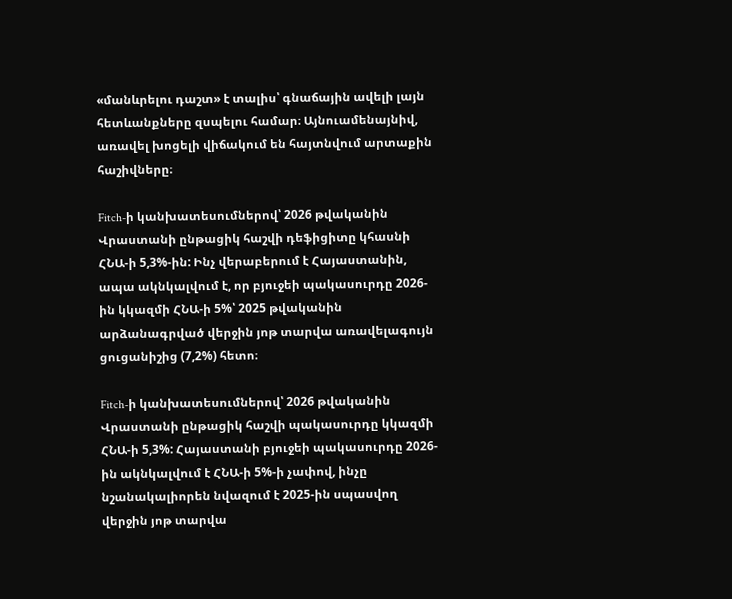«մանևրելու դաշտ» է տալիս՝ գնաճային ավելի լայն հետևանքները զսպելու համար։ Այնուամենայնիվ, առավել խոցելի վիճակում են հայտնվում արտաքին հաշիվները։

Fitch-ի կանխատեսումներով՝ 2026 թվականին Վրաստանի ընթացիկ հաշվի դեֆիցիտը կհասնի ՀՆԱ-ի 5,3%-ին: Ինչ վերաբերում է Հայաստանին, ապա ակնկալվում է, որ բյուջեի պակասուրդը 2026-ին կկազմի ՀՆԱ-ի 5%՝ 2025 թվականին արձանագրված վերջին յոթ տարվա առավելագույն ցուցանիշից (7,2%) հետո։

Fitch-ի կանխատեսումներով՝ 2026 թվականին Վրաստանի ընթացիկ հաշվի պակասուրդը կկազմի ՀՆԱ-ի 5,3%: Հայաստանի բյուջեի պակասուրդը 2026-ին ակնկալվում է ՀՆԱ-ի 5%-ի չափով, ինչը նշանակալիորեն նվազում է 2025-ին սպասվող վերջին յոթ տարվա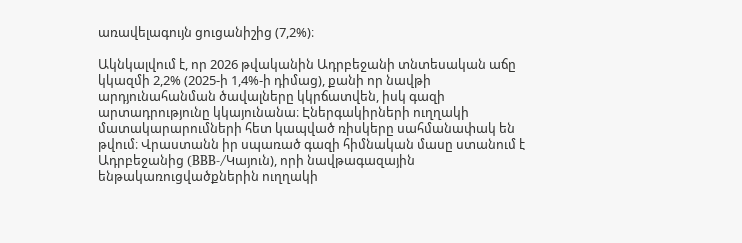առավելագույն ցուցանիշից (7,2%)։

Ակնկալվում է, որ 2026 թվականին Ադրբեջանի տնտեսական աճը կկազմի 2,2% (2025-ի 1,4%-ի դիմաց), քանի որ նավթի արդյունահանման ծավալները կկրճատվեն, իսկ գազի արտադրությունը կկայունանա։ Էներգակիրների ուղղակի մատակարարումների հետ կապված ռիսկերը սահմանափակ են թվում։ Վրաստանն իր սպառած գազի հիմնական մասը ստանում է Ադրբեջանից (BBB-/Կայուն), որի նավթագազային ենթակառուցվածքներին ուղղակի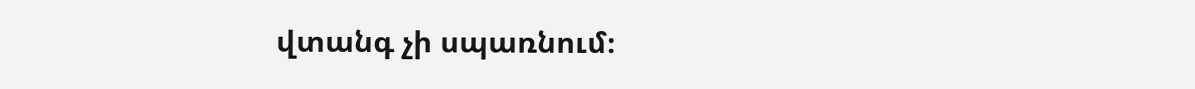վտանգ չի սպառնում։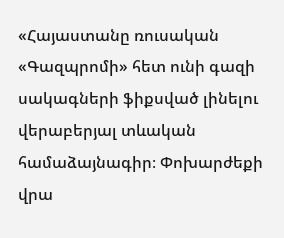«Հայաստանը ռուսական «Գազպրոմի» հետ ունի գազի սակագների ֆիքսված լինելու վերաբերյալ տևական համաձայնագիր։ Փոխարժեքի վրա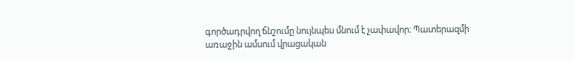գործադրվող ճնշումը նույնպես մնում է չափավոր։ Պատերազմի առաջին ամսում վրացական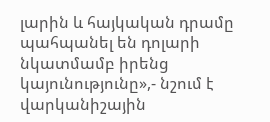լարին և հայկական դրամը պահպանել են դոլարի նկատմամբ իրենց կայունությունը»,- նշում է վարկանիշային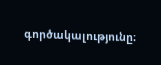գործակալությունը։